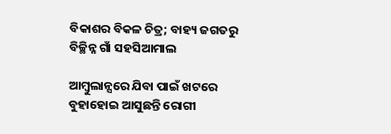ବିକାଶର ବିକଳ ଚିତ୍ର; ବାହ୍ୟ ଜଗତରୁ ବିଚ୍ଛିନ୍ନ ଗାଁ ସହସିଆମାଲ

ଆମ୍ବୁଲାନ୍ସରେ ଯିବା ପାଇଁ ଖଟରେ ବୁହାହୋଇ ଆସୁଛନ୍ତି ରୋଗୀ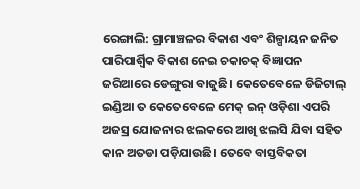ରେଙ୍ଗାଲି: ଗ୍ରାମାଞ୍ଚଳର ବିକାଶ ଏବଂ ଶିଳ୍ପାୟନ ଜନିତ ପାରିପାର୍ଶ୍ବିକ ବିକାଶ ନେଇ ଚକାଚକ୍‌‌ ବିଜ୍ଞାପନ ଜରିଆରେ ଡେଙ୍ଗୁରା ବାଜୁଛି। କେତେବେଳେ ଡିଜିଟାଲ୍‌‌ ଇଣ୍ଡିଆ ତ କେତେବେଳେ ମେକ୍‌‌ ଇନ୍‌‌ ଓଡ଼ିଶା ଏପରି ଅଜସ୍ର ଯୋଜନାର ଝଲକରେ ଆଖି ଝଲସି ଯିବା ସହିତ କାନ ଅତଡା ପଡ଼ିଯାଉଛି। ତେବେ ବାସ୍ତବିକତା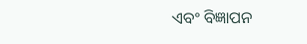ଏବଂ ବିଜ୍ଞାପନ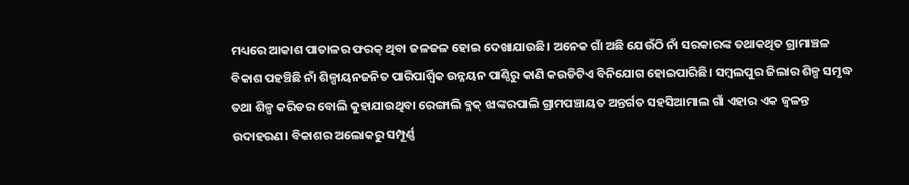ମଧ୍ୟରେ ଆକାଶ ପାତାଳର ଫରକ୍‌‌ ଥିବା ଜଳଜଳ ହୋଇ ଦେଖାଯାଉଛି। ଅନେକ ଗାଁ ଅଛି ଯେଉଁଠି ନାଁ ସରକାରଙ୍କ ତଥାକଥିତ ଗ୍ରାମାଞ୍ଚଳ ବିକାଶ ପହଞ୍ଚିଛି ନାଁ ଶିଳ୍ପାୟନଜନିତ ପାରିପାର୍ଶ୍ବିକ ଉନ୍ନୟନ ପାଣ୍ଠିରୁ କାଣି କଉଡିଟିଏ ବିନିଯୋଗ ହୋଇପାରିଛି। ସମ୍ବଲପୁର ଜିଲାର ଶିଳ୍ପ ସମୃଦ୍ଧ ତଥା ଶିଳ୍ପ କରିଡର ବୋଲି କୁହାଯାଉଥିବା ରେଙ୍ଗାଲି ବ୍ଳକ୍‌‌ ଝାଙ୍କରପାଲି ଗ୍ରାମପଞ୍ଚାୟତ ଅନ୍ତର୍ଗତ ସହସିଆମାଲ ଗାଁ ଏହାର ଏକ ଜ୍ୱଳନ୍ତ ଉଦାହରଣ। ବିକାଶର ଅଲୋକରୁ ସମ୍ପୂର୍ଣ୍ଣ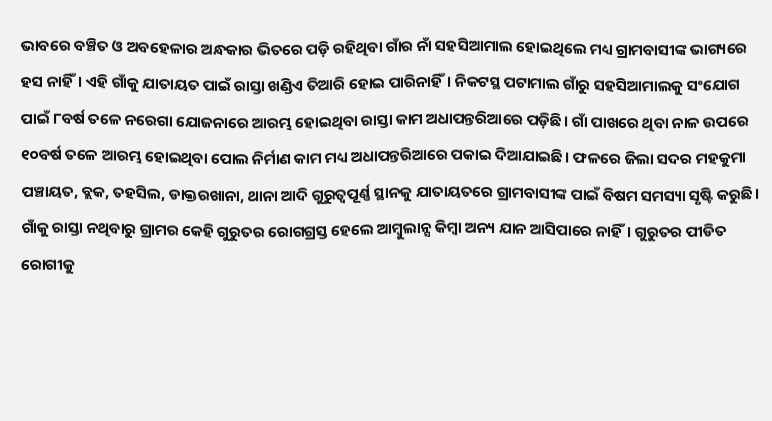ଭାବରେ ବଞ୍ଚିତ ଓ ଅବହେଳାର ଅନ୍ଧକାର ଭିତରେ ପଡ଼ି ରହିଥିବା ଗାଁର ନାଁ ସହସିଆମାଲ ହୋଇଥିଲେ ମଧ୍ୟ ଗ୍ରାମବାସୀଙ୍କ ଭାଗ୍ୟରେ ହସ ନାହିଁ। ଏହି ଗାଁକୁ ଯାତାୟତ ପାଇଁ ରାସ୍ତା ଖଣ୍ଡିଏ ତିଆରି ହୋଇ ପାରିନାହିଁ। ନିକଟସ୍ଥ ପଟାମାଲ ଗାଁରୁ ସହସିଆମାଲକୁ ସଂଯୋଗ ପାଇଁ ୮ବର୍ଷ ତଳେ ନରେଗା ଯୋଜନାରେ ଆରମ୍ଭ ହୋଇଥିବା ରାସ୍ତା କାମ ଅଧାପନ୍ତରିଆରେ ପଡ଼ିଛି। ଗାଁ ପାଖରେ ଥିବା ନାଳ ଉପରେ ୧୦ବର୍ଷ ତଳେ ଆରମ୍ଭ ହୋଇଥିବା ପୋଲ ନିର୍ମାଣ କାମ ମଧ୍ୟ ଅଧାପନ୍ତରିଆରେ ପକାଇ ଦିଆଯାଇଛି। ଫଳରେ ଜିଲା ସଦର ମହକୁମା ପଞ୍ଚାୟତ, ବ୍ଲକ, ତହସିଲ, ଡାକ୍ତରଖାନା, ଥାନା ଆଦି ଗୁରୁତ୍ୱପୂର୍ଣ୍ଣ ସ୍ଥାନକୁ ଯାତାୟତରେ ଗ୍ରାମବାସୀଙ୍କ ପାଇଁ ବିଷମ ସମସ୍ୟା ସୃଷ୍ଟି କରୁଛି। ଗାଁକୁ ରାସ୍ତା ନଥିବାରୁ ଗ୍ରାମର କେହି ଗୁରୁତର ରୋଗଗ୍ରସ୍ତ ହେଲେ ଆମ୍ବୁଲାନ୍ସ କିମ୍ବା ଅନ୍ୟ ଯାନ ଆସିପାରେ ନାହିଁ। ଗୁରୁତର ପୀଡିତ ରୋଗୀକୁ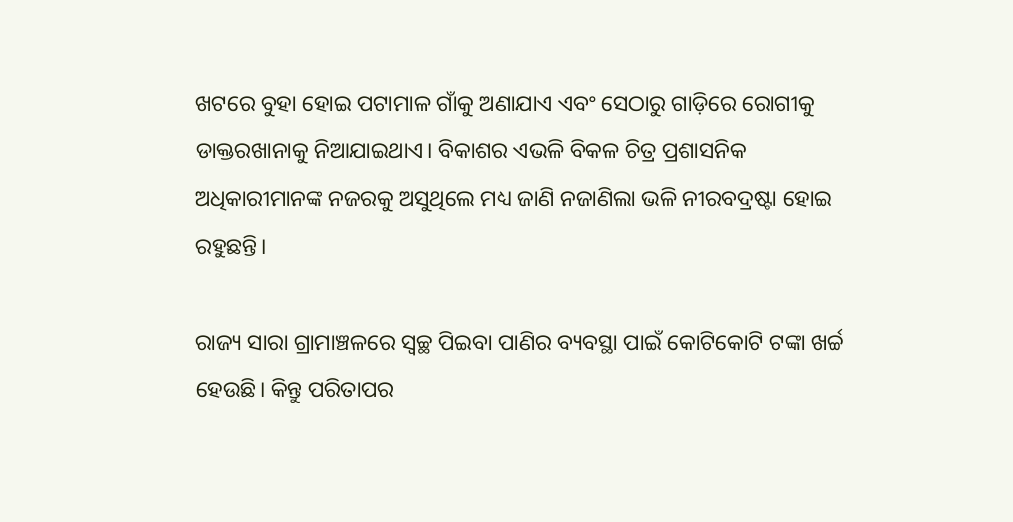ଖଟରେ ବୁହା ହୋଇ ପଟାମାଳ ଗାଁକୁ ଅଣାଯାଏ ଏବଂ ସେଠାରୁ ଗାଡ଼ିରେ ରୋଗୀକୁ ଡାକ୍ତରଖାନାକୁ ନିଆଯାଇଥାଏ। ବିକାଶର ଏଭଳି ବିକଳ ଚିତ୍ର ପ୍ରଶାସନିକ ଅଧିକାରୀମାନଙ୍କ ନଜରକୁ ଅସୁଥିଲେ ମଧ୍ୟ ଜାଣି ନଜାଣିଲା ଭଳି ନୀରବଦ୍ରଷ୍ଟା ହୋଇ ରହୁଛନ୍ତି।

ରାଜ୍ୟ ସାରା ଗ୍ରାମାଞ୍ଚଳରେ ସ୍ୱଚ୍ଛ ପିଇବା ପାଣିର ବ୍ୟବସ୍ଥା ପାଇଁ କୋଟିକୋଟି ଟଙ୍କା ଖର୍ଚ୍ଚ ହେଉଛି। କିନ୍ତୁ ପରିତାପର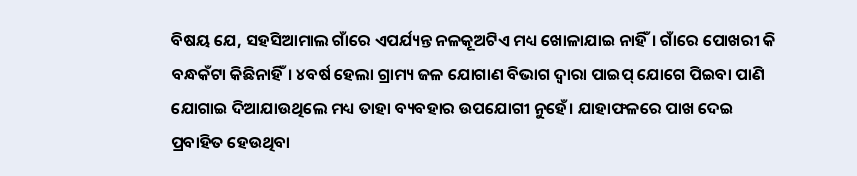ବିଷୟ ଯେ, ସହସିଆମାଲ ଗାଁରେ ଏପର୍ଯ୍ୟନ୍ତ ନଳକୂଅଟିଏ ମଧ୍ୟ ଖୋଳାଯାଇ ନାହିଁ। ଗାଁରେ ପୋଖରୀ କି ବନ୍ଧକଁଟା କିଛିନାହିଁ। ୪ବର୍ଷ ହେଲା ଗ୍ରାମ୍ୟ ଜଳ ଯୋଗାଣ ବିଭାଗ ଦ୍ୱାରା ପାଇପ୍‌‌ ଯୋଗେ ପିଇବା ପାଣି ଯୋଗାଇ ଦିଆଯାଉଥିଲେ ମଧ୍ୟ ତାହା ବ୍ୟବହାର ଉପଯୋଗୀ ନୁହେଁ। ଯାହାଫଳରେ ପାଖ ଦେଇ ପ୍ରବାହିତ ହେଉଥିବା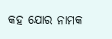କହ ଯୋର ନାମକ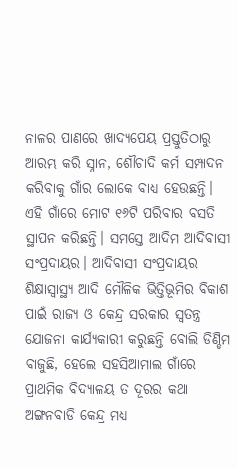ନାଳର ପାଣରେ ଖାଦ୍ୟପେୟ ପ୍ରସ୍ତୁତିଠାରୁ ଆରମ୍ଭ କରି ସ୍ନାନ, ଶୌଚାଦି କର୍ମ ସମ୍ପାଦନ କରିବାକୁ ଗାଁର ଲୋକେ ବାଧ୍ୟ ହେଉଛନ୍ତି। ଏହି ଗାଁରେ ମୋଟ ୧୬ଟି ପରିବାର ବସତି ସ୍ଥାପନ କରିଛନ୍ତି। ସମସ୍ତେ ଆଦିମ ଆଦିବାସୀ ସଂପ୍ରଦାୟର। ଆଦିବାସୀ ସଂପ୍ରଦାୟର ଶିକ୍ଷାସ୍ୱାସ୍ଥ୍ୟ ଆଦି ମୌଳିକ ଭିତ୍ତିଭୂମିର ବିକାଶ ପାଇଁ ରାଜ୍ୟ ଓ କେନ୍ଦ୍ର ସରକାର ସ୍ୱତନ୍ତ୍ର ଯୋଜନା କାର୍ଯ୍ୟକାରୀ କରୁଛନ୍ତି ବୋଲି ଡିଣ୍ଡିମ ବାଜୁଛି, ହେଲେ ସହସିଆମାଲ ଗାଁରେ ପ୍ରାଥମିକ ବିଦ୍ୟାଳୟ ତ ଦୂରର କଥା ଅଙ୍ଗନବାଡି କେନ୍ଦ୍ର ମଧ୍ୟ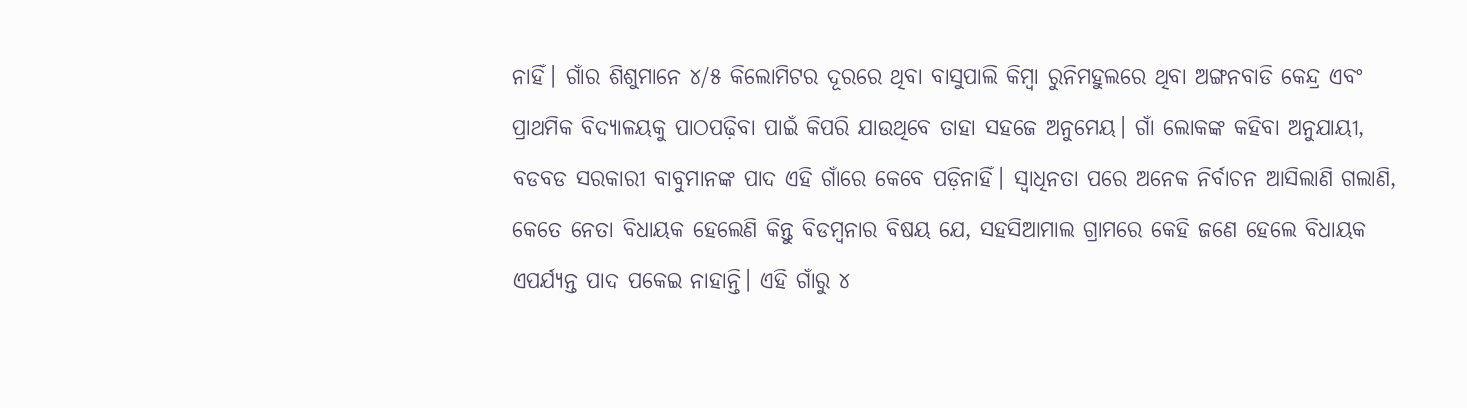ନାହିଁ। ଗାଁର ଶିଶୁମାନେ ୪/୫ କିଲୋମିଟର ଦୂରରେ ଥିବା ବାସୁପାଲି କିମ୍ବା ରୁନିମହୁଲରେ ଥିବା ଅଙ୍ଗନବାଡି କେନ୍ଦ୍ର ଏବଂ ପ୍ରାଥମିକ ବିଦ୍ୟାଳୟକୁ ପାଠପଢ଼ିବା ପାଇଁ କିପରି ଯାଉଥିବେ ତାହା ସହଜେ ଅନୁମେୟ। ଗାଁ ଲୋକଙ୍କ କହିବା ଅନୁଯାୟୀ, ବଡବଡ ସରକାରୀ ବାବୁମାନଙ୍କ ପାଦ ଏହି ଗାଁରେ କେବେ ପଡ଼ିନାହିଁ। ସ୍ୱାଧିନତା ପରେ ଅନେକ ନିର୍ବାଚନ ଆସିଲାଣି ଗଲାଣି, କେତେ ନେତା ବିଧାୟକ ହେଲେଣି କିନ୍ତୁ ବିଡମ୍ବନାର ବିଷୟ ଯେ, ସହସିଆମାଲ ଗ୍ରାମରେ କେହି ଜଣେ ହେଲେ ବିଧାୟକ ଏପର୍ଯ୍ୟନ୍ତ ପାଦ ପକେଇ ନାହାନ୍ତି। ଏହି ଗାଁରୁ ୪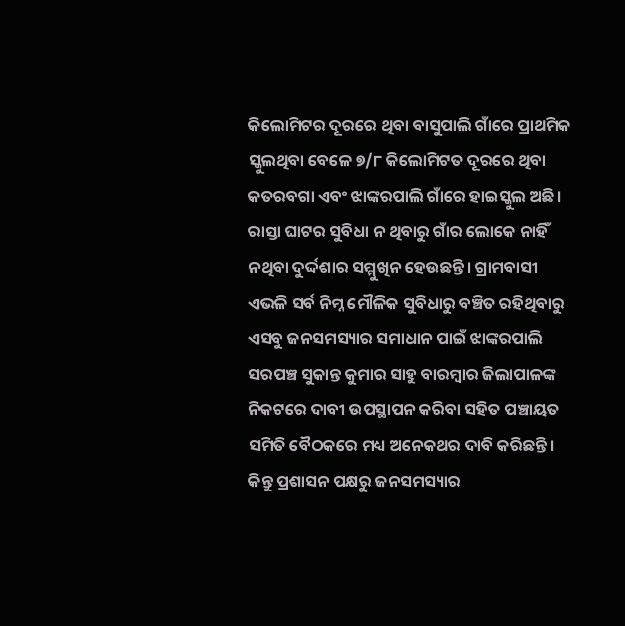କିଲୋମିଟର ଦୂରରେ ଥିବା ବାସୁପାଲି ଗାଁରେ ପ୍ରାଥମିକ ସ୍କୁଲଥିବା ବେଳେ ୭/୮ କିଲୋମିଟତ ଦୂରରେ ଥିବା କତରବଗା ଏବଂ ଝାଙ୍କରପାଲି ଗାଁରେ ହାଇସ୍କୁଲ ଅଛି। ରାସ୍ତା ଘାଟର ସୁବିଧା ନ ଥିବାରୁ ଗାଁର ଲୋକେ ନାହିଁ ନଥିବା ଦୁର୍ଦ୍ଦଶାର ସମ୍ମୁଖିନ ହେଉଛନ୍ତି। ଗ୍ରାମବାସୀ ଏଭଳି ସର୍ବ ନିମ୍ନ ମୌଳିକ ସୁବିଧାରୁ ବଞ୍ଚିତ ରହିଥିବାରୁ ଏସବୁ ଜନସମସ୍ୟାର ସମାଧାନ ପାଇଁ ଝାଙ୍କରପାଲି ସରପଞ୍ଚ ସୁକାନ୍ତ କୁମାର ସାହୁ ବାରମ୍ବାର ଜିଲାପାଳଙ୍କ ନିକଟରେ ଦାବୀ ଉପସ୍ଥାପନ କରିବା ସହିତ ପଞ୍ଚାୟତ ସମିତି ବୈଠକରେ ମଧ୍ୟ ଅନେକଥର ଦାବି କରିଛନ୍ତି। କିନ୍ତୁ ପ୍ରଶାସନ ପକ୍ଷରୁ ଜନସମସ୍ୟାର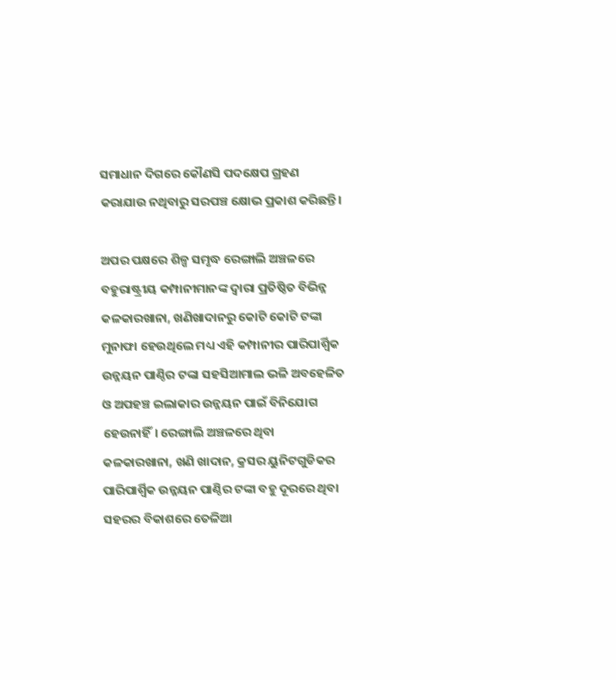ସମାଧାନ ଦିଗରେ କୌଣସି ପଦକ୍ଷେପ ଗ୍ରହଣ କରାଯାଉ ନଥିବାରୁ ସରପଞ୍ଚ କ୍ଷୋଭ ପ୍ରକାଶ କରିଛନ୍ତି।

ଅପର ପକ୍ଷରେ ଶିଳ୍ପ ସମୃଦ୍ଧ ରେଙ୍ଗାଲି ଅଞ୍ଚଳରେ ବହୁରାଷ୍ଟ୍ରୀୟ କମ୍ପାନୀମାନଙ୍କ ଦ୍ୱାରା ପ୍ରତିଷ୍ଠିତ ବିଭିନ୍ନ କଳକାରଖାନା, ଖଣିଖାଦାନରୁ କୋଟି କୋଟି ଟଙ୍କା ମୁନାଫା ହେଉଥିଲେ ମଧ୍ୟ ଏହି କମ୍ପାନୀର ପାରିପାର୍ଶ୍ବିକ ଉନ୍ନୟନ ପାଣ୍ଠିର ଟଙ୍କା ସହସିଆମାଲ ଭଳି ଅବହେଳିତ ଓ ଅପହଞ୍ଚ ଇଲାକାର ଉନ୍ନୟନ ପାଇଁ ବିନିଯୋଗ ହେଉନାହିଁ। ରେଙ୍ଗାଲି ଅଞ୍ଚଳରେ ଥିବା କଳକାରଖାନା, ଖଣି ଖାଦାନ, କ୍ରସର ୟୁନିଟଗୁଡିକର ପାରିପାର୍ଶ୍ବିକ ଉନ୍ନୟନ ପାଣ୍ଠିର ଟଙ୍କା ବହୁ ଦୂରରେ ଥିବା ସହରର ବିକାଶରେ ତେଳିଆ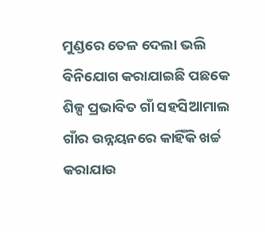ମୁଣ୍ଡରେ ତେଳ ଦେଲା ଭଲି ବିନିଯୋଗ କରାଯାଇଛି ପଛକେ ଶିଳ୍ପ ପ୍ରଭାବିତ ଗାଁ ସହସିଆମାଲ ଗାଁର ଉନ୍ନୟନରେ କାହିଁକି ଖର୍ଚ୍ଚ କରାଯାଉ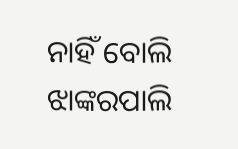ନାହିଁ ବୋଲି ଝାଙ୍କରପାଲି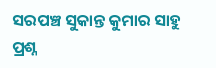ସରପଞ୍ଚ ସୁକାନ୍ତ କୁମାର ସାହୁ ପ୍ରଶ୍ନ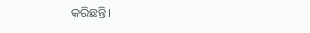କରିଛନ୍ତି।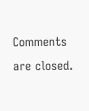Comments are closed.